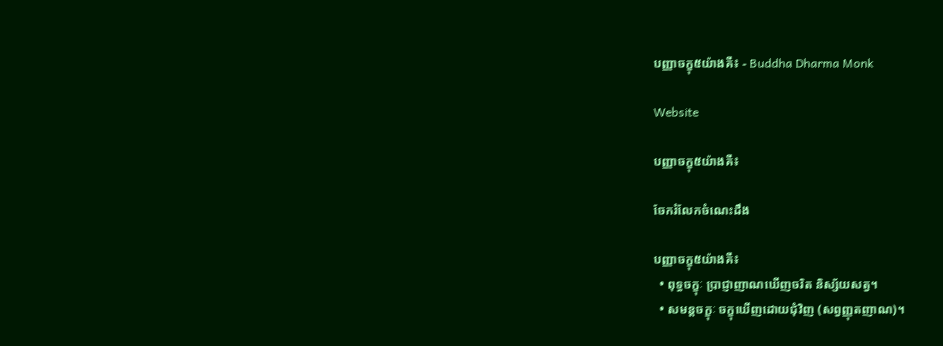បញ្ញាចក្ខុ៥យ៉ាងគឺ៖ - Buddha Dharma Monk

Website

បញ្ញាចក្ខុ៥យ៉ាងគឺ៖

ចែករំលែកចំណេះដឹង

បញ្ញាចក្ខុ៥យ៉ាងគឺ៖
  • ពុទ្ធចក្ខុៈ ប្រាជ្ញាញាណឃើញចរិត និស្ស័យសត្វ។
  • សមន្តចក្ខុៈ ចក្ខុឃើញដោយជុំវិញ (សព្វញ្ញុតញាណ)។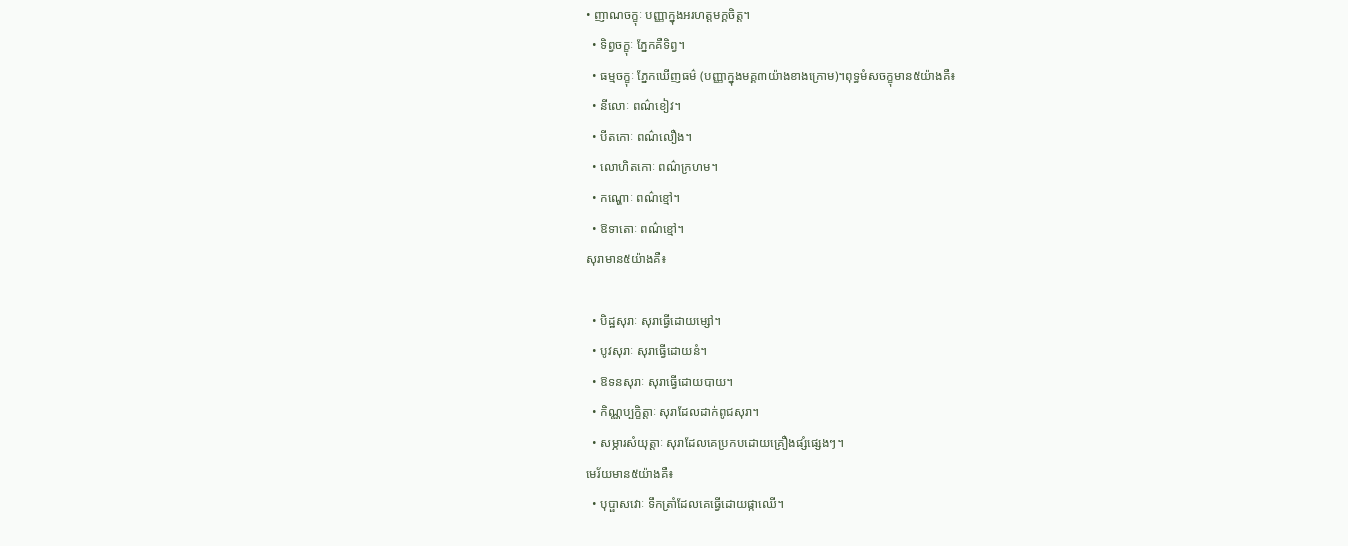• ញាណចក្ខុៈ បញ្ញាក្នុងអរហត្តមក្គចិត្ត។
  • ទិព្វចក្ខុៈ ភ្នែកគឺទិព្វ។
  • ធម្មចក្ខុៈ ភ្នែកឃើញធម៌ (បញ្ញាក្នុងមគ្គ៣យ៉ាងខាងក្រោម)។ពុទ្ធមំសចក្ខុមាន៥យ៉ាងគឺ៖
  • នីលោៈ ពណ៌ខៀវ។
  • បីតកោៈ ពណ៌លឿង។
  • លោហិតកោៈ ពណ៌ក្រហម។
  • កណ្ហោៈ ពណ៌ខ្មៅ។
  • ឱទាតោៈ ពណ៌ខ្មៅ។
សុរាមាន៥យ៉ាងគឺ៖

  • បិដ្ឋសុរាៈ សុរាធ្វើដោយម្សៅ។
  • បូវសុរាៈ សុរាធ្វើដោយនំ។
  • ឱទនសុរាៈ សុរាធ្វើដោយបាយ។
  • កិណ្ណប្បក្ខិត្តាៈ សុរាដែលដាក់ពូជសុរា។
  • សម្ភារសំយុត្តាៈ សុរាដែលគេប្រកបដោយគ្រឿងផ្សំផ្សេងៗ។
មេរ័យមាន៥យ៉ាងគឺ៖
  • បុប្ផាសវោៈ ទឹកត្រាំដែលគេធ្វើដោយផ្កាឈើ។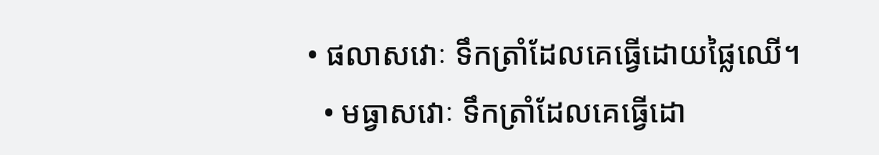• ផលាសវោៈ ទឹកត្រាំដែលគេធ្វើដោយផ្លៃឈើ។
  • មធ្វាសវោៈ ទឹកត្រាំដែលគេធ្វើដោ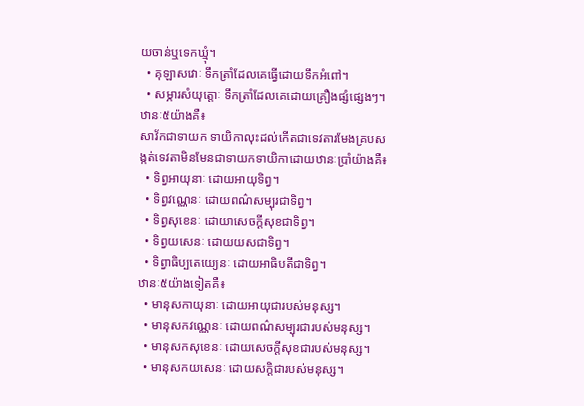យចាន់ឬទេកឃ្មុំ។
  • គុឡាសវោៈ ទឹកត្រាំដែលគេធ្វើដោយទឹកអំពៅ។
  • សម្ភារសំយុត្តោៈ ទឹកត្រាំដែលគេដោយគ្រឿងផ្សំផ្សេងៗ។
ឋានៈ៥យ៉ាងគឺ៖
សាវ័កជាទាយក ទាយិកាលុះដល់កើតជាទេវតារមែងគ្របសង្កត់ទេវតាមិនមែនជាទាយកទាយិកាដោយឋានៈប្រាំយ៉ាងគឺ៖
  • ទិព្វអាយុនាៈ ដោយអាយុទិព្វ។
  • ទិព្វវណ្ណេនៈ ដោយពណ៌សម្បុរជាទិព្វ។
  • ទិព្វសុខេនៈ ដោយាសេចក្ដីសុខជាទិព្វ។
  • ទិព្វយសេនៈ ដោយយសជាទិព្វ។
  • ទិព្វាធិប្បតេយ្យេនៈ ដោយអាធិបតីជាទិព្វ។
ឋានៈ៥យ៉ាងទៀតគឺ៖
  • មានុសកាយុនាៈ ដោយអាយុជារបស់មនុស្ស។
  • មានុសកវណ្ណេនៈ ដោយពណ៌សម្បុរជារបស់មនុស្ស។
  • មានុសកសុខេនៈ ដោយសេចក្ដីសុខជារបស់មនុស្ស។
  • មានុសកយសេនៈ ដោយសក្ដិជារបស់មនុស្ស។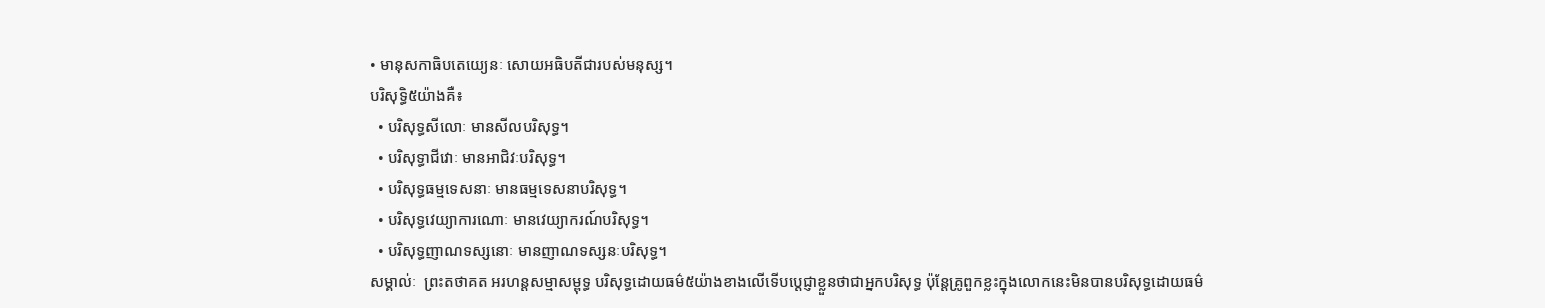• មានុសកាធិបតេយ្យេនៈ សោយអធិបតីជារបស់មនុស្ស។
បរិសុទ្ធិ៥យ៉ាងគឺ៖
  • បរិសុទ្ធសីលោៈ មានសីលបរិសុទ្ធ។
  • បរិសុទ្ធាជីវោៈ មានអាជិវៈបរិសុទ្ធ។
  • បរិសុទ្ធធម្មទេសនាៈ មានធម្មទេសនាបរិសុទ្ធ។
  • បរិសុទ្ធវេយ្យាការណោៈ មានវេយ្យាករណ៍បរិសុទ្ធ។
  • បរិសុទ្ធញាណទស្សនោៈ មានញាណទស្សនៈបរិសុទ្ធ។
សម្គាល់ៈ  ព្រះតថាគត អរហន្តសម្មាសម្ពុទ្ធ បរិសុទ្ធដោយធម៌៥យ៉ាងខាងលើទើបប្តេជ្ញាខ្លួនថាជាអ្នកបរិសុទ្ធ ប៉ុន្តែគ្រូពួកខ្លះក្នុងលោកនេះមិនបានបរិសុទ្ធដោយធម៌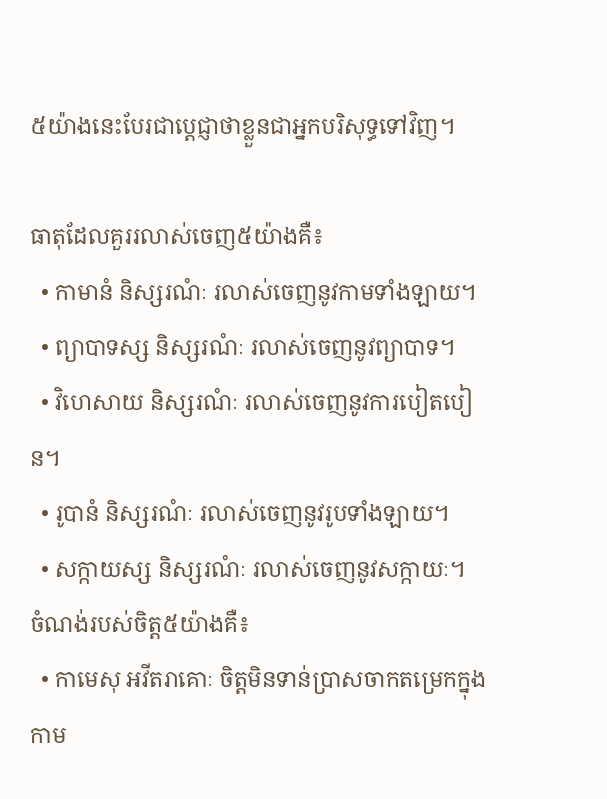៥យ៉ាងនេះបែរជាប្ដេជ្ញាថាខ្លួនជាអ្នកបរិសុទ្ធទៅវិញ។

ធាតុដែលគួររលាស់ចេញ៥យ៉ាងគឺ៖
  • កាមានំ និស្សរណំៈ រលាស់ចេញនូវកាមទាំងឡាយ។
  • ព្យាបាទស្ស និស្សរណំៈ រលាស់ចេញនូវព្យាបាទ។
  • វិហេសាយ និស្សរណំៈ រលាស់ចេញនូវការបៀតបៀន។
  • រូបានំ និស្សរណំៈ រលាស់ចេញនូវរូបទាំងឡាយ។
  • សក្កាយស្ស និស្សរណំៈ រលាស់ចេញនូវសក្កាយៈ។
ចំណង់របស់ចិត្ត៥យ៉ាងគឺ៖
  • កាមេសុ អវីតរាគោៈ ចិត្តមិនទាន់ប្រាសចាកតម្រេកក្នុងកាម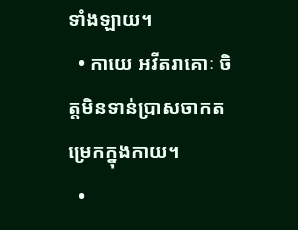ទាំងឡាយ។
  • កាយេ អវីតរាគោៈ ចិត្តមិនទាន់ប្រាសចាកតម្រេកក្នុងកាយ។
  •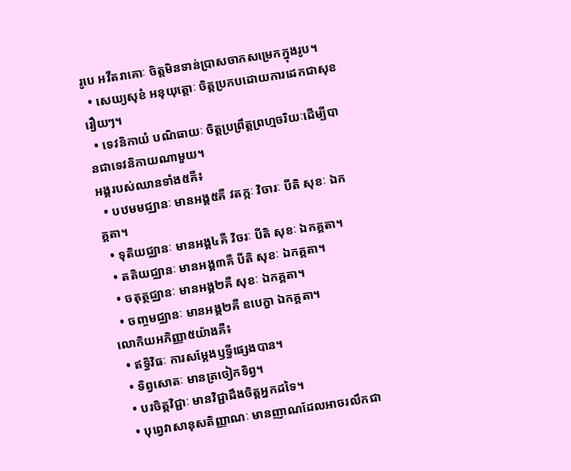រូបេ អវីតរាគោៈ ចិត្តមិនទាន់ប្រាសចាកសម្រេកក្នុងរូប។
  • សេយ្យសុខំ អនុយុត្តោៈ ចិត្តប្រកបដោយការដេកជាសុខរឿយៗ។
  • ទេវនិកាយំ បណិធាយៈ ចិត្តប្រព្រឹត្តព្រហ្មចរិយៈដើម្បីបានជាទេវនិកាយណាមួយ។
អង្គរបស់ឈានទាំង៥គឺ៖
  • បឋមមជ្ឈានៈ មានអង្គ៥គឺ វតក្កៈ វិចារៈ បីតិ សុខៈ ឯកគ្គតា។
  • ទុតិយជ្ឈានៈ មានអង្គ៤គឺ វិចរៈ បីតិ សុខៈ ឯកគ្គតា។
  • តតិយជ្ឈានៈ មានអង្គ៣គឺ បីតិ សុខៈ ឯកគ្គតា។
  • ចតុត្ថជ្ឈានៈ មានអង្គ២គឺ សុខៈ ឯកគ្គតា។
  • ចញ្ចមជ្ឈានៈ មានអង្គ២គឺ ឧបេក្ខា ឯកគ្គតា។
លោកិយអភិញ្ញា៥យ៉ាងគឺ៖
  • ឥទ្ធិវិធៈ ការសម្ដែងឫទ្ធីផ្សេងបាន។
  • ទិព្វសោតៈ មានត្រចៀកទិព្វ។
  • បរចិត្តវិជ្ជាៈ មានវិជ្ជាដឹងចិត្តអ្នកដទៃ។
  • បុព្វេវាសានុសតិញ្ញាណៈ មានញាណដែលអាចរលឹកជា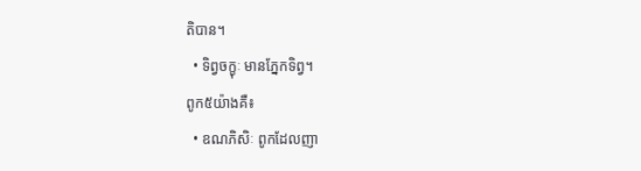តិបាន។
  • ទិព្វចក្ខុៈ មានភ្នែកទិព្វ។
ពូក៥យ៉ាងគឺ៖
  • ឧណភិសិៈ ពូកដែលញា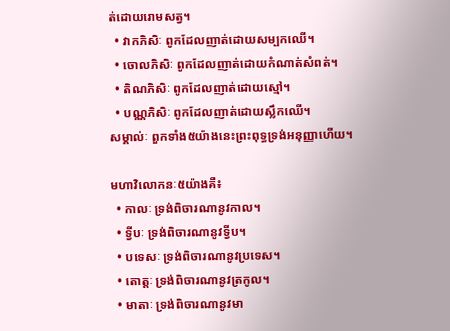ត់ដោយរោមសត្វ។
  • វាកភិសិៈ ពូកដែលញាត់ដោយសម្បកឈើ។
  • ចោលភិសិៈ ពូកដែលញាត់ដោយកំណាត់សំពត់។
  • តិណភិសិៈ ពូកដែលញាត់ដោយស្មៅ។
  • បណ្ណភិសិៈ ពូកដែលញាត់ដោយស្លឹកឈើ។
សម្គាល់ៈ ពួកទាំង៥យ៉ាងនេះព្រះពុទ្ធទ្រង់អនុញ្ញាហើយ។

មហាវិលោកនៈ៥យ៉ាងគឺ៖
  • កាលៈ ទ្រង់ពិចារណានូវកាល។
  • ទ្វីបៈ ទ្រង់ពិចារណានូវទ្វីប។
  • បទេសៈ ទ្រង់ពិចារណានូវប្រទេស។
  • តោត្តៈ ទ្រង់ពិចារណានូវត្រកូល។
  • មាតាៈ ទ្រង់ពិចារណានូវមា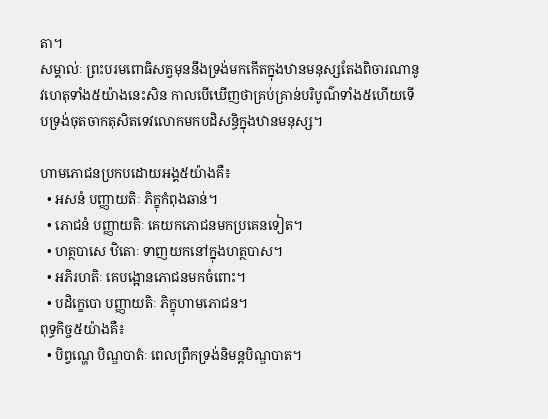តា។
សម្គាល់ៈ ព្រះបរមពោធិសត្វមុននឹងទ្រង់មកកើតក្នុងឋានមនុស្សតែងពិចារណានូវហេតុទាំង៥យ៉ាងនេះសិន កាលបើឃើញថាគ្រប់គ្រាន់បរិបូណ៌ទាំង៥ហើយទើបទ្រង់ចុតចាកតុសិតទេវលោកមកបដិសន្ធិក្នុងឋានមនុស្ស។

ហាមភោជនប្រកបដោយអង្គ៥យ៉ាងគឺ៖
  • អសនំ បញ្ញាយតិៈ ភិក្ខុកំពុងឆាន់។
  • ភោជនំ បញ្ញាយតិៈ គេយកភោជនមកប្រគេនទៀត។
  • ហត្ថបាសេ ឋិតោៈ ទាញយកនៅក្នុងហត្ថបាស។
  • អភិរហតិៈ គេបង្អោនភោជនមកចំពោះ។
  • បដិក្ខេបោ បញ្ញាយតិៈ ភិក្ខុហាមភោជន។
ពុទ្ធកិច្ច៥យ៉ាងគឺ៖
  • បិព្វណ្ហេ បិណ្ឌបាតំៈ ពេលព្រឹកទ្រង់និមន្តបិណ្ឌបាត។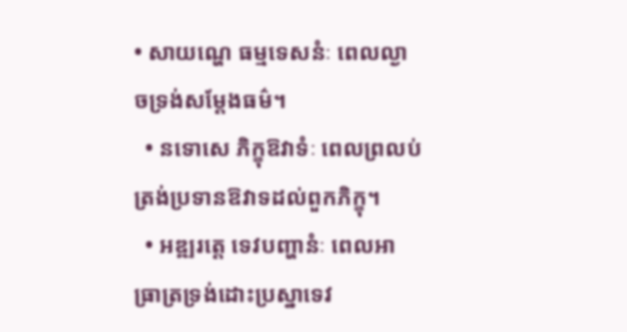• សាយណ្ហេ ធម្មទេសនំៈ ពេលល្ងាចទ្រង់សម្ដែងធម៌។
  • នទោសេ ភិក្ខុឱវាទំៈ ពេលព្រលប់ត្រង់ប្រទានឱវាទដល់ពួកភិក្ខុ។
  • អឌ្ឍរត្តេ ទេវបញ្ហានំៈ ពេលអាធ្រាត្រទ្រង់ដោះប្រស្នាទេវ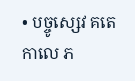• បច្ចូស្សេវ គតេ កាលេ ភ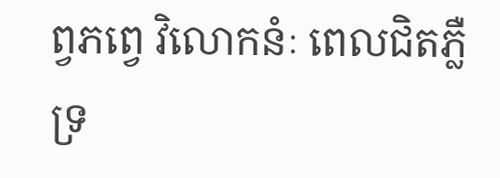ព្វភព្វេ វិលោកនំៈ ពេលជិតភ្លឺទ្រ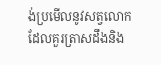ង់ប្រមើលនូវសត្វលោកដែលគួរត្រាសដឹងនិង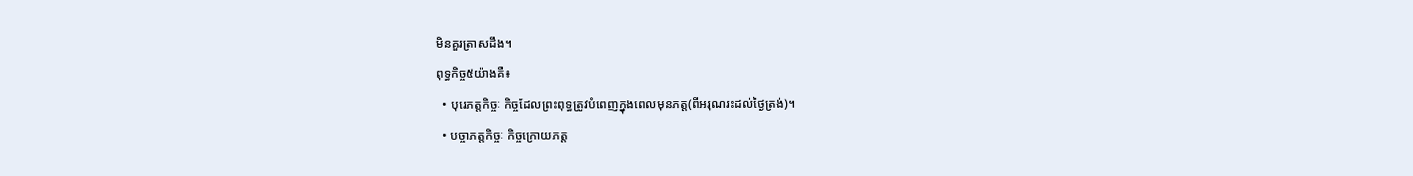មិនគួរត្រាសដឹង។
ពុទ្ធកិច្ច៥យ៉ាងគឺ៖
  • បុរេភត្តកិច្ចៈ កិច្ចដែលព្រះពុទ្ធត្រូវបំពេញក្នុងពេលមុនភត្ត(ពីអរុណរះដល់ថ្ងៃត្រង់)។
  • បច្ចាភត្តកិច្ចៈ កិច្ចក្រោយភត្ត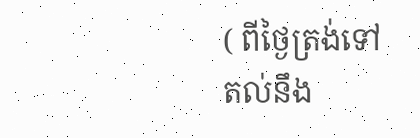( ពីថ្ងៃត្រង់ទៅតល់នឹង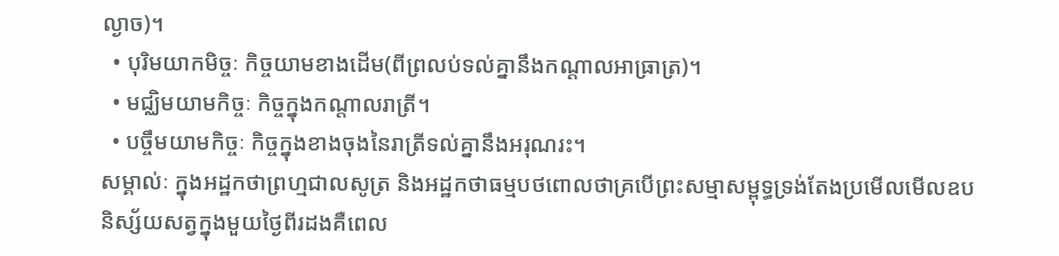ល្ងាច)។
  • បុរិមយាកមិច្ចៈ កិច្ចយាមខាងដើម(ពីព្រលប់ទល់គ្នានឹងកណ្ដាលអាធ្រាត្រ)។
  • មជ្ឈិមយាមកិច្ចៈ កិច្ចក្នុងកណ្ដាលរាត្រី។
  • បច្ចឹមយាមកិច្ចៈ កិច្ចក្នុងខាងចុងនៃរាត្រីទល់គ្នានឹងអរុណរះ។
សម្គាល់ៈ ក្នុងអដ្ឋកថាព្រហ្មជាលសូត្រ និងអដ្ឋកថាធម្មបថពោលថាគ្របើព្រះសម្មាសម្ពុទ្ធទ្រង់តែងប្រមើលមើលឧបនិស្ស័យសត្វក្នុងមួយថ្ងៃពីរដងគឺពេល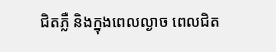ជិតភ្លឺ និងក្នុងពេលល្ងាច ពេលជិត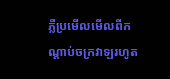ភ្លឺប្រមើលមើលពីកណ្ដាប់ចក្រវាឡរហូត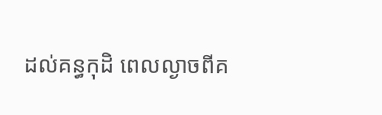ដល់គន្ធកុដិ ពេលល្ងាចពីគ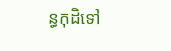ន្ធកុដិទៅ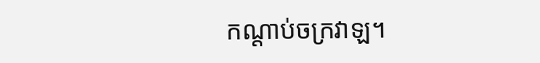កណ្ដាប់ចក្រវាឡ។